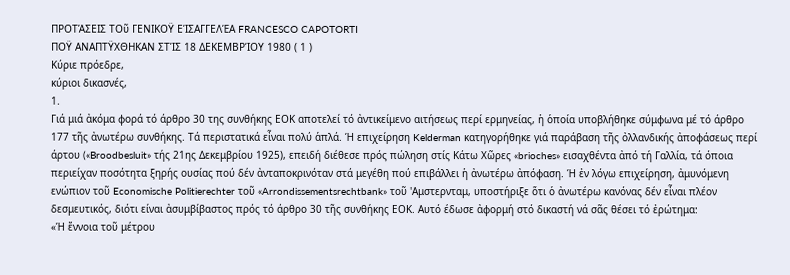ΠΡΟΤΆΣΕΙΣ ΤΟῦ ΓΕΝΙΚΟΫ ΕΊΣΑΓΓΕΛΈΑ FRANCESCO CAPOTORTI
ΠΟΫ ΑΝΑΠΤΫΧΘΗΚΑΝ ΣΤΊΣ 18 ΔΕΚΕΜΒΡΊΟΥ 1980 ( 1 )
Κύριε πρόεδρε,
κύριοι δικασνές,
1.
Γιά μιά ἀκόμα φορά τό άρθρο 30 της συνθήκης ΕΟΚ αποτελεί τό ἀντικείμενο αιτήσεως περί ερμηνείας, ἡ ὁποία υποβλήθηκε σύμφωνα μέ τό άρθρο 177 τῆς ἀνωτέρω συνθήκης. Τά περιστατικά εἶναι πολύ ἁπλά. Ή επιχείρηση Kelderman κατηγορήθηκε γιά παράβαση τῆς ὀλλανδικής ἀποφάσεως περί άρτου («Broodbesluit» τής 21ης Δεκεμβρίου 1925), επειδή διέθεσε πρός πώληση στίς Κάτω Χῶρες «brioches» εισαχθέντα ἀπό τή Γαλλία, τά όποια περιείχαν ποσότητα ξηρής ουσίας πού δέν ἀνταποκρινόταν στά μεγέθη πού επιβάλλει ἡ ἀνωτέρω ἀπόφαση. Ή ἐν λόγω επιχείρηση, ἀμυνόμενη ενώπιον τοῦ Economische Politierechter τοῦ «Arrondissementsrechtbank» τοῦ 'Αμστερνταμ, υποστήριξε ὅτι ὁ ἀνωτέρω κανόνας δέν εἶναι πλέον δεσμευτικός, διότι είναι ἀσυμβίβαστος πρός τό άρθρο 30 τῆς συνθήκης ΕΟΚ. Αυτό έδωσε ἀφορμή στό δικαστή νά σᾶς θέσει τό ἐρώτημα:
«Ή ἔννοια τοῦ μέτρου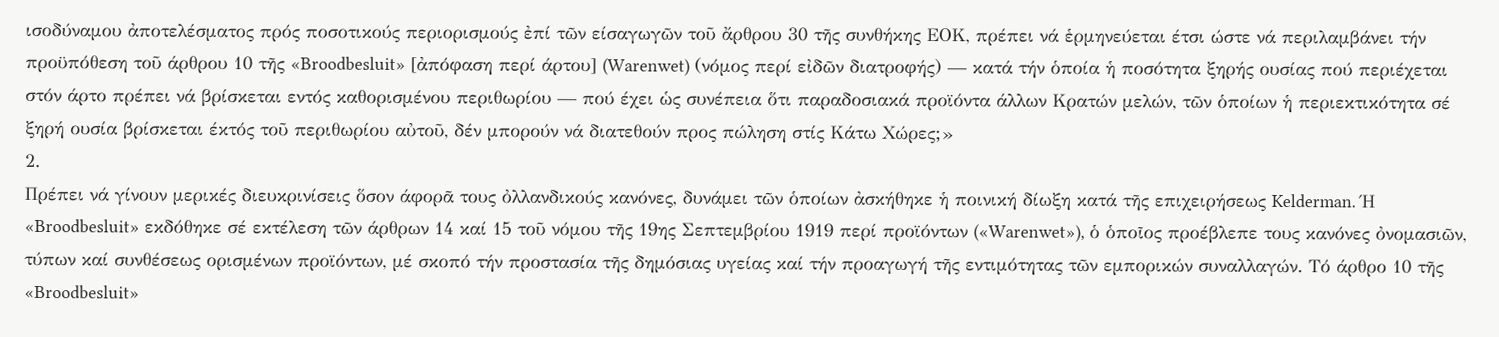ισοδύναμου ἀποτελέσματος πρός ποσοτικούς περιορισμούς ἐπί τῶν είσαγωγῶν τοῦ ἄρθρου 30 τῆς συνθήκης ΕΟΚ, πρέπει νά ἑρμηνεύεται έτσι ώστε νά περιλαμβάνει τήν προϋπόθεση τοῦ άρθρου 10 τῆς «Broodbesluit» [ἀπόφαση περί άρτου] (Warenwet) (νόμος περί εἰδῶν διατροφής) — κατά τήν ὁποία ἡ ποσότητα ξηρής ουσίας πού περιέχεται στόν άρτο πρέπει νά βρίσκεται εντός καθορισμένου περιθωρίου — πού έχει ὡς συνέπεια ὅτι παραδοσιακά προϊόντα άλλων Κρατών μελών, τῶν ὁποίων ἡ περιεκτικότητα σέ ξηρή ουσία βρίσκεται έκτός τοῦ περιθωρίου αὐτοῦ, δέν μπορούν νά διατεθούν προς πώληση στίς Κάτω Χώρες;»
2.
Πρέπει νά γίνουν μερικές διευκρινίσεις ὅσον άφορᾶ τους ὀλλανδικούς κανόνες, δυνάμει τῶν ὁποίων ἀσκήθηκε ἡ ποινική δίωξη κατά τῆς επιχειρήσεως Kelderman. Ή «Broodbesluit» εκδόθηκε σέ εκτέλεση τῶν άρθρων 14 καί 15 τοῦ νόμου τῆς 19ης Σεπτεμβρίου 1919 περί προϊόντων («Warenwet»), ὁ ὁποῖος προέβλεπε τους κανόνες ὀνομασιῶν, τύπων καί συνθέσεως ορισμένων προϊόντων, μέ σκοπό τήν προστασία τῆς δημόσιας υγείας καί τήν προαγωγή τῆς εντιμότητας τῶν εμπορικών συναλλαγών. Τό άρθρο 10 τῆς «Broodbesluit»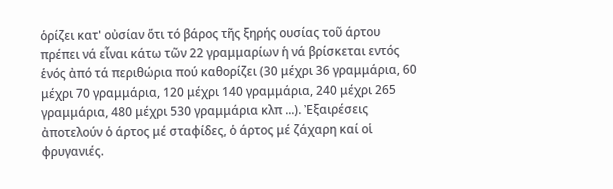ὁρίζει κατ' οὐσίαν ὅτι τό βάρος τῆς ξηρής ουσίας τοῦ άρτου πρέπει νά εἶναι κάτω τῶν 22 γραμμαρίων ἡ νά βρίσκεται εντός ἑνός ἀπό τά περιθώρια πού καθορίζει (30 μέχρι 36 γραμμάρια, 60 μέχρι 70 γραμμάρια, 120 μέχρι 140 γραμμάρια, 240 μέχρι 265 γραμμάρια, 480 μέχρι 530 γραμμάρια κλπ ...). Ἐξαιρέσεις ἀποτελούν ὁ άρτος μέ σταφίδες, ὁ άρτος μέ ζάχαρη καί οἱ φρυγανιές.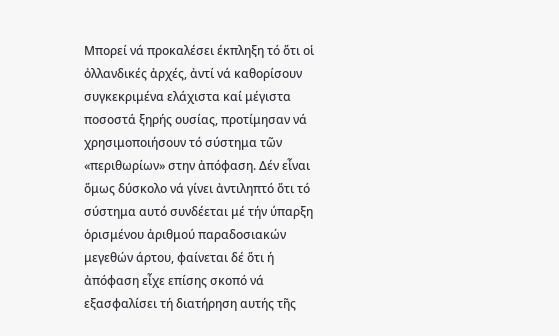Μπορεί νά προκαλέσει έκπληξη τό ὅτι οἱ ὀλλανδικές ἀρχές, ἀντί νά καθορίσουν συγκεκριμένα ελάχιστα καί μέγιστα ποσοστά ξηρής ουσίας, προτίμησαν νά χρησιμοποιήσουν τό σύστημα τῶν «περιθωρίων» στην ἀπόφαση. Δέν εἶναι ὅμως δύσκολο νά γίνει ἀντιληπτό ὅτι τό σύστημα αυτό συνδέεται μέ τήν ύπαρξη ὁρισμένου ἀριθμού παραδοσιακών μεγεθών άρτου, φαίνεται δέ ὅτι ή ἀπόφαση εἶχε επίσης σκοπό νά εξασφαλίσει τή διατήρηση αυτής τῆς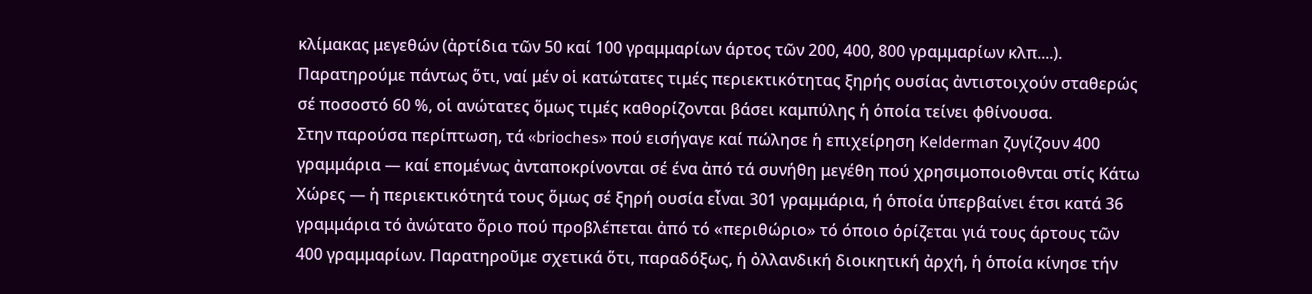κλίμακας μεγεθών (ἀρτίδια τῶν 50 καί 100 γραμμαρίων άρτος τῶν 200, 400, 800 γραμμαρίων κλπ....). Παρατηρούμε πάντως ὅτι, ναί μέν οἱ κατώτατες τιμές περιεκτικότητας ξηρής ουσίας ἀντιστοιχούν σταθερώς σέ ποσοστό 60 %, οἱ ανώτατες ὅμως τιμές καθορίζονται βάσει καμπύλης ἡ ὁποία τείνει φθίνουσα.
Στην παρούσα περίπτωση, τά «brioches» πού εισήγαγε καί πώλησε ἡ επιχείρηση Kelderman ζυγίζουν 400 γραμμάρια — καί επομένως ἀνταποκρίνονται σέ ένα ἀπό τά συνήθη μεγέθη πού χρησιμοποιοθνται στίς Κάτω Χώρες — ἡ περιεκτικότητά τους ὅμως σέ ξηρή ουσία εἶναι 301 γραμμάρια, ή ὁποία ὑπερβαίνει έτσι κατά 36 γραμμάρια τό ἀνώτατο ὅριο πού προβλέπεται ἀπό τό «περιθώριο» τό όποιο ὁρίζεται γιά τους άρτους τῶν 400 γραμμαρίων. Παρατηροῦμε σχετικά ὅτι, παραδόξως, ἡ ὀλλανδική διοικητική ἀρχή, ἡ ὁποία κίνησε τήν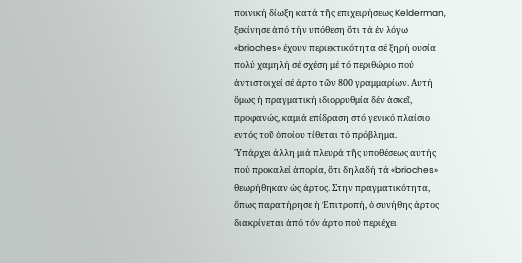ποινική δίωξη κατά τῆς επιχειρήσεως Kelderman, ξεκίνησε ἀπό τήν υπόθεση ὅτι τά ἐν λόγω «brioches» έχουν περιεκτικότητα σέ ξηρή ουσία πολύ χαμηλή σέ σχέση μέ τό περιθώριο πού ἀντιστοιχεί σέ άρτο τῶν 800 γραμμαρίων. Αυτή ὅμως ἡ πραγματική ιδιορρυθμία δέν ἀσκεῖ, προφανώς, καμιά επίδραση στό γενικό πλαίσιο εντός τοῦ ὁποίου τίθεται τό πρόβλημα.
'Υπάρχει άλλη μιά πλευρά τῆς υποθέσεως αυτής πού προκαλεί ἀπορία, ὅτι δηλαδή τά «brioches» θεωρήθηκαν ὡς άρτος. Στην πραγματικότητα, ὅπως παρατήρησε ἡ Ἐπιτροπή, ὁ συνήθης άρτος διακρίνεται ἀπό τόν άρτο πού περιέχει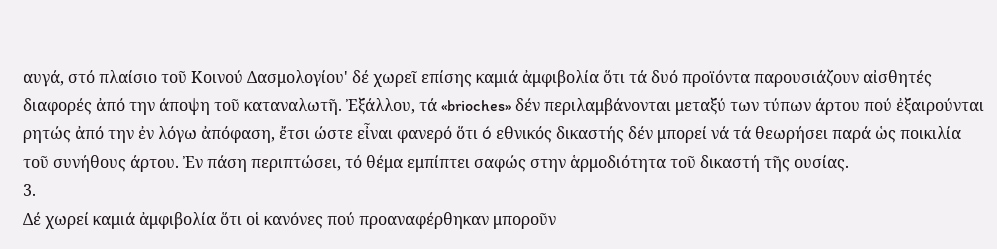αυγά, στό πλαίσιο τοῦ Κοινού Δασμολογίου' δέ χωρεῖ επίσης καμιά ἀμφιβολία ὅτι τά δυό προϊόντα παρουσιάζουν αἰσθητές διαφορές ἀπό την άποψη τοῦ καταναλωτῆ. Ἐξάλλου, τά «brioches» δέν περιλαμβάνονται μεταξύ των τύπων άρτου πού ἐξαιρούνται ρητώς ἀπό την ἐν λόγω ἀπόφαση, ἔτσι ώστε εἶναι φανερό ὅτι ó εθνικός δικαστής δέν μπορεί νά τά θεωρήσει παρά ὡς ποικιλία τοῦ συνήθους άρτου. Ἐν πάση περιπτώσει, τό θέμα εμπίπτει σαφώς στην ἁρμοδιότητα τοῦ δικαστή τῆς ουσίας.
3.
Δέ χωρεί καμιά ἀμφιβολία ὅτι οἱ κανόνες πού προαναφέρθηκαν μποροῦν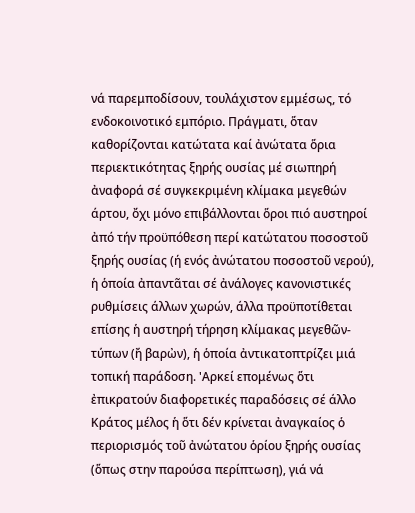νά παρεμποδίσουν, τουλάχιστον εμμέσως, τό ενδοκοινοτικό εμπόριο. Πράγματι, ὅταν καθορίζονται κατώτατα καί ἀνώτατα ὅρια περιεκτικότητας ξηρής ουσίας μέ σιωπηρή ἀναφορά σέ συγκεκριμένη κλίμακα μεγεθών άρτου, ὄχι μόνο επιβάλλονται ὅροι πιό αυστηροί ἀπό τήν προϋπόθεση περί κατώτατου ποσοστοῦ ξηρής ουσίας (ή ενός ἀνώτατου ποσοστοῦ νερού), ἡ ὁποία ἀπαντᾶται σέ ἀνάλογες κανονιστικές ρυθμίσεις άλλων χωρών, άλλα προϋποτίθεται επίσης ἡ αυστηρή τήρηση κλίμακας μεγεθῶν-τύπων (ἤ βαρὠν), ἡ ὁποία ἀντικατοπτρίζει μιά τοπική παράδοση. 'Αρκεί επομένως ὅτι ἐπικρατούν διαφορετικές παραδόσεις σέ άλλο Κράτος μέλος ἡ ὅτι δέν κρίνεται ἀναγκαίος ὁ περιορισμός τοῦ ἀνώτατου ὁρίου ξηρής ουσίας (ὅπως στην παρούσα περίπτωση), γιά νά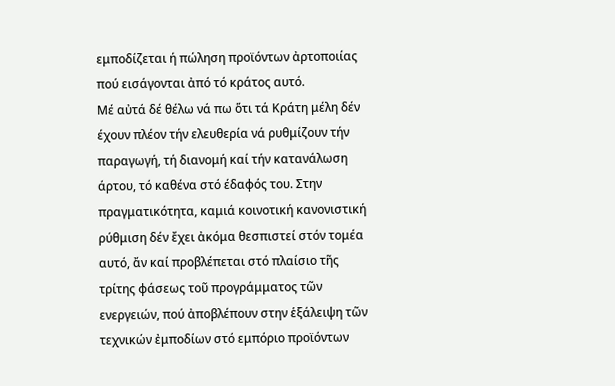εμποδίζεται ή πώληση προϊόντων ἀρτοποιίας πού εισάγονται ἀπό τό κράτος αυτό.
Μέ αὐτά δέ θέλω νά πω ὅτι τά Κράτη μέλη δέν έχουν πλέον τήν ελευθερία νά ρυθμίζουν τήν παραγωγή, τή διανομή καί τήν κατανάλωση άρτου, τό καθένα στό έδαφός του. Στην πραγματικότητα, καμιά κοινοτική κανονιστική ρύθμιση δέν ἔχει ἀκόμα θεσπιστεί στόν τομέα αυτό, ἄν καί προβλέπεται στό πλαίσιο τῆς τρίτης φάσεως τοῦ προγράμματος τῶν ενεργειών, πού ἀποβλέπουν στην ἑξάλειψη τῶν τεχνικών ἐμποδίων στό εμπόριο προϊόντων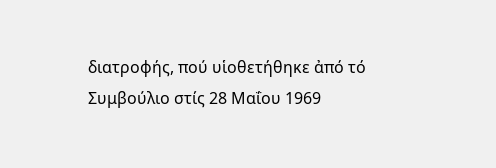διατροφής, πού υἱοθετήθηκε ἀπό τό Συμβούλιο στίς 28 Μαΐου 1969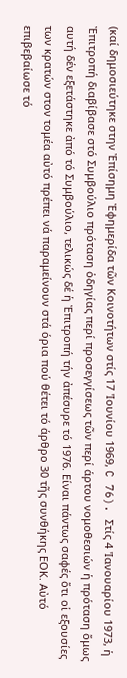(καί δημοσιεύτηκε στην Ἐπίσημη Ἐφημερίδα τῶν Κοινοτήτων στίς 17 'Ιουνίου 1969, C 76). Στίς 4 'Ιανουαρίου 1973, ἡ Ἐπιτροπή διαβίβασε στό Συμβούλιο πρόταση ὁδηγίας περί προσεγγίσεως τῶν περί άρτου νομοθεσιών ἡ πρόταση ὅμως αυτή δέν εξετάστηκε ἀπό τό Συμβούλιο, τελικώς δέ ἡ Ἐπιτροπή τήν ἀπέσυρε τό 1976. Είναι πάντως σαφές ὅτι οἱ εξουσίες των κρατών στον τομέα αὐτό πρέπει νά παραμείνουν στά όρια πού θέτει τό άρθρο 30 τῆς συνθήκης ΕΟΚ. Αὐτό επιβεβαίωσε τό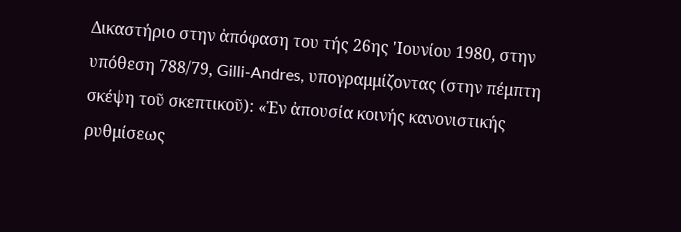Δικαστήριο στην ἀπόφαση του τής 26ης 'Ιουνίου 1980, στην υπόθεση 788/79, Gilli-Andres, υπογραμμίζοντας (στην πέμπτη σκέψη τοῦ σκεπτικοῦ): «Ἐν ἀπουσία κοινής κανονιστικής ρυθμίσεως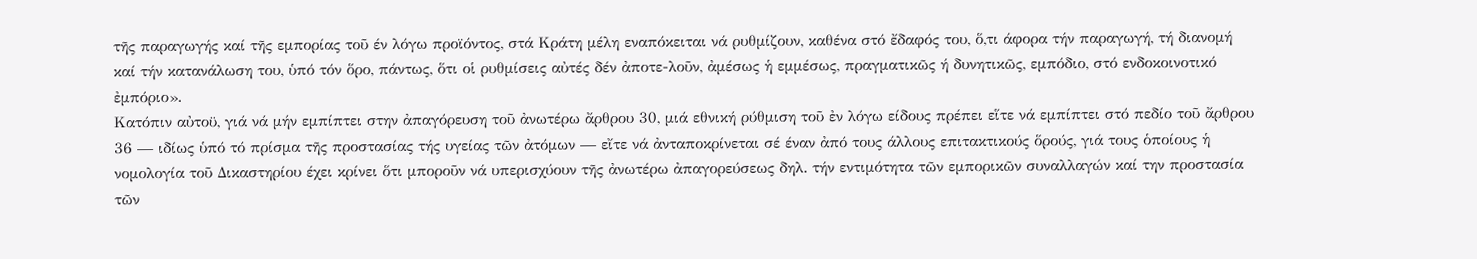τῆς παραγωγής καί τῆς εμπορίας τοῦ έν λόγω προϊόντος, στά Κράτη μέλη εναπόκειται νά ρυθμίζουν, καθένα στό ἔδαφός του, ὅ,τι άφορα τήν παραγωγή, τή διανομή καί τήν κατανάλωση του, ὑπό τόν ὅρο, πάντως, ὅτι οἱ ρυθμίσεις αὐτές δέν ἀποτε-λοῦν, ἀμέσως ἡ εμμέσως, πραγματικῶς ή δυνητικῶς, εμπόδιο, στό ενδοκοινοτικό ἐμπόριο».
Κατόπιν αὐτοϋ, γιά νά μήν εμπίπτει στην ἀπαγόρευση τοῦ ἀνωτέρω ἄρθρου 30, μιά εθνική ρύθμιση τοῦ ἐν λόγω είδους πρέπει εἵτε νά εμπίπτει στό πεδίο τοῦ ἄρθρου 36 — ιδίως ὑπό τό πρίσμα τῆς προστασίας τής υγείας τῶν ἀτόμων — εἴτε νά ἀνταποκρίνεται σέ έναν ἀπό τους άλλους επιτακτικούς ὅρούς, γιά τους ὁποίους ἡ νομολογία τοῦ Δικαστηρίου έχει κρίνει ὅτι μποροῦν νά υπερισχύουν τῆς ἀνωτέρω ἀπαγορεύσεως δηλ. τήν εντιμότητα τῶν εμπορικῶν συναλλαγών καί την προστασία τῶν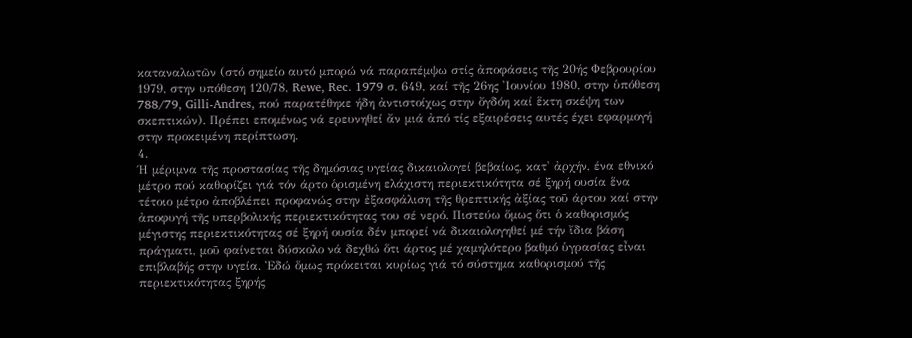καταναλωτῶν (στό σημείο αυτό μπορώ νά παραπέμψω στίς ἀποφάσεις τῆς 20ής Φεβρουρίου 1979, στην υπόθεση 120/78, Rewe, Rec. 1979 σ. 649, καί τῆς 26ης 'Ιουνίου 1980, στην ὑπόθεση 788/79, Gilli-Andres, πού παρατέθηκε ήδη ἀντιστοίχως στην ὄγδόη καί ἕκτη σκέψη των σκεπτικών). Πρέπει επομένως νά ερευνηθεί ἄν μιά ἀπό τίς εξαιρέσεις αυτές έχει εφαρμογή στην προκειμένη περίπτωση.
4.
Ή μέριμνα τῆς προστασίας τῆς δημόσιας υγείας δικαιολογεί βεβαίως, κατ' ἀρχήν, ένα εθνικό μέτρο πού καθορίζει γιά τόν άρτο ὁρισμένη ελάχιστη περιεκτικότητα σέ ξηρή ουσία ἕνα τέτοιο μέτρο ἀποβλέπει προφανώς στην ἐξασφάλιση τῆς θρεπτικής ἀξίας τοῦ άρτου καί στην ἀποφυγή τῆς υπερβολικής περιεκτικότητας του σέ νερό. Πιστεύω ὅμως ὅτι ὁ καθορισμός μέγιστης περιεκτικότητας σέ ξηρή ουσία δέν μπορεί νά δικαιολογηθεί μέ τήν ἴδια βάση πράγματι, μοῦ φαίνεται δύσκολο νά δεχθώ ὅτι άρτος μέ χαμηλότερο βαθμό ὑγρασίας εἶναι επιβλαβής στην υγεία. Ἐδώ ὅμως πρόκειται κυρίως γιά τό σύστημα καθορισμού τῆς περιεκτικότητας ξηρής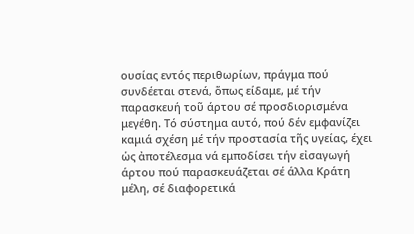ουσίας εντός περιθωρίων, πράγμα πού συνδέεται στενά, ὅπως είδαμε, μέ τήν παρασκευή τοῦ άρτου σέ προσδιορισμένα μεγέθη. Τό σύστημα αυτό, πού δέν εμφανίζει καμιά σχέση μέ τήν προστασία τῆς υγείας, έχει ὡς ἀποτέλεσμα νά εμποδίσει τήν εἰσαγωγή άρτου πού παρασκευάζεται σέ άλλα Κράτη μέλη, σέ διαφορετικά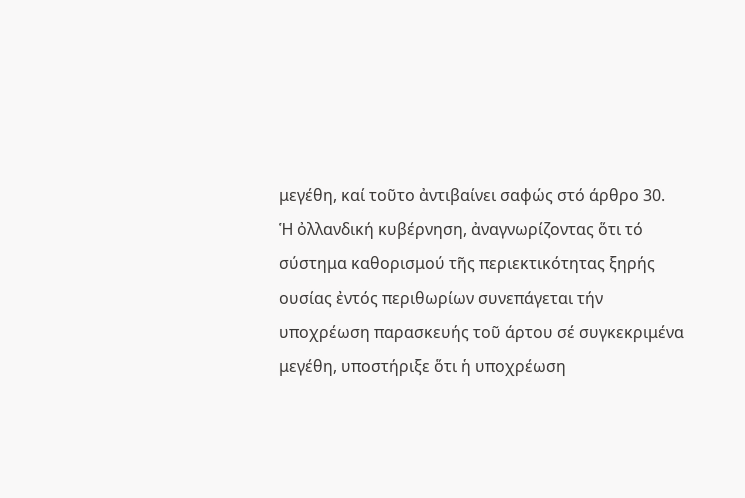μεγέθη, καί τοῦτο ἀντιβαίνει σαφώς στό άρθρο 30.
Ἡ ὀλλανδική κυβέρνηση, ἀναγνωρίζοντας ὅτι τό σύστημα καθορισμού τῆς περιεκτικότητας ξηρής ουσίας ἐντός περιθωρίων συνεπάγεται τήν υποχρέωση παρασκευής τοῦ άρτου σέ συγκεκριμένα μεγέθη, υποστήριξε ὅτι ἡ υποχρέωση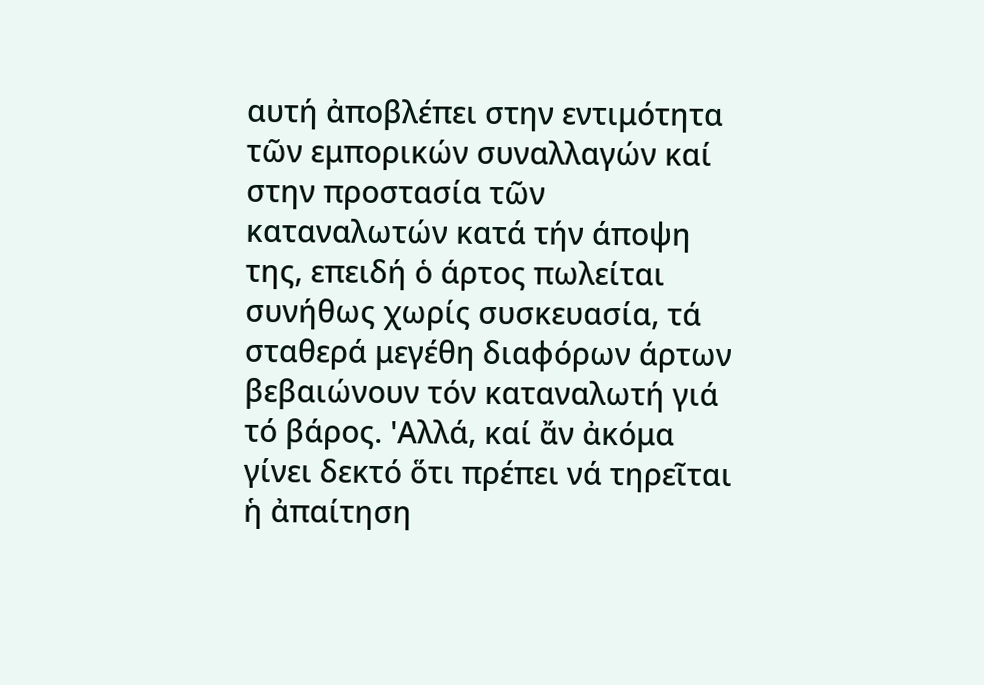αυτή ἀποβλέπει στην εντιμότητα τῶν εμπορικών συναλλαγών καί στην προστασία τῶν καταναλωτών κατά τήν άποψη της, επειδή ὁ άρτος πωλείται συνήθως χωρίς συσκευασία, τά σταθερά μεγέθη διαφόρων άρτων βεβαιώνουν τόν καταναλωτή γιά τό βάρος. 'Αλλά, καί ἄν ἀκόμα γίνει δεκτό ὅτι πρέπει νά τηρεῖται ἡ ἀπαίτηση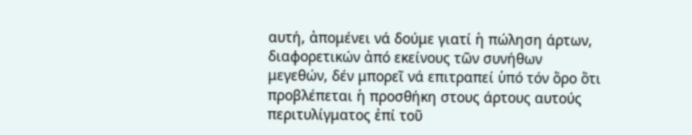αυτή, ἀπομένει νά δούμε γιατί ἡ πώληση άρτων, διαφορετικών ἀπό εκείνους τῶν συνήθων μεγεθών, δέν μπορεῖ νά επιτραπεί ὑπό τόν ὅρο ὅτι προβλέπεται ἡ προσθήκη στους άρτους αυτούς περιτυλίγματος ἐπί τοῦ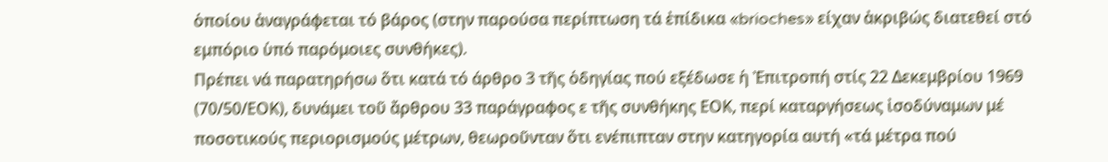ὁποίου ἀναγράφεται τό βάρος (στην παρούσα περίπτωση τά ἐπίδικα «brioches» είχαν ἀκριβώς διατεθεί στό εμπόριο ὑπό παρόμοιες συνθήκες).
Πρέπει νά παρατηρήσω ὅτι κατά τό άρθρο 3 τῆς ὁδηγίας πού εξέδωσε ἡ Ἐπιτροπή στίς 22 Δεκεμβρίου 1969 (70/50/ΕΟΚ), δυνάμει τοῦ ἄρθρου 33 παράγραφος ε τῆς συνθήκης ΕΟΚ, περί καταργήσεως ἰσοδύναμων μέ ποσοτικούς περιορισμούς μέτρων, θεωροῦνταν ὅτι ενέπιπταν στην κατηγορία αυτή «τά μέτρα πού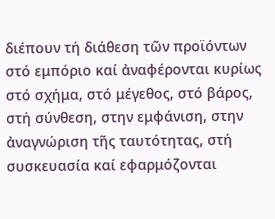διέπουν τή διάθεση τῶν προϊόντων στό εμπόριο καί ἀναφέρονται κυρίως στό σχήμα, στό μέγεθος, στό βάρος, στή σύνθεση, στην εμφάνιση, στην ἀναγνώριση τῆς ταυτότητας, στή συσκευασία καί εφαρμόζονται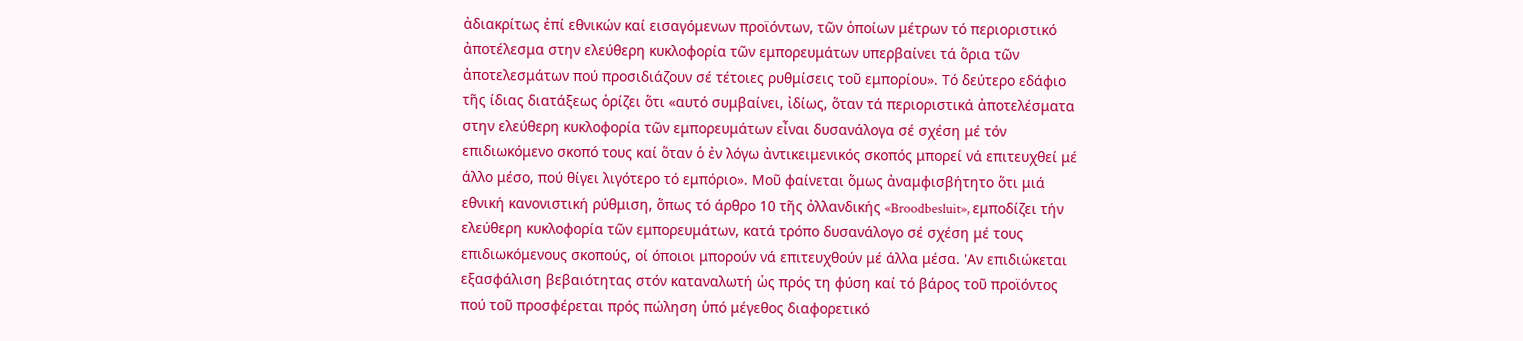ἀδιακρίτως ἐπί εθνικών καί εισαγόμενων προϊόντων, τῶν ὁποίων μέτρων τό περιοριστικό ἀποτέλεσμα στην ελεύθερη κυκλοφορία τῶν εμπορευμάτων υπερβαίνει τά ὅρια τῶν ἀποτελεσμάτων πού προσιδιάζουν σέ τέτοιες ρυθμίσεις τοῦ εμπορίου». Τό δεύτερο εδάφιο τῆς ίδιας διατάξεως ὁρίζει ὅτι «αυτό συμβαίνει, ἰδίως, ὅταν τά περιοριστικά ἀποτελέσματα στην ελεύθερη κυκλοφορία τῶν εμπορευμάτων εἶναι δυσανάλογα σέ σχέση μέ τόν επιδιωκόμενο σκοπό τους καί ὅταν ὁ ἐν λόγω ἀντικειμενικός σκοπός μπορεί νά επιτευχθεί μέ άλλο μέσο, πού θίγει λιγότερο τό εμπόριο». Μοῦ φαίνεται ὅμως ἀναμφισβήτητο ὅτι μιά εθνική κανονιστική ρύθμιση, ὅπως τό άρθρο 10 τῆς ὀλλανδικής «Broodbesluit», εμποδίζει τήν ελεύθερη κυκλοφορία τῶν εμπορευμάτων, κατά τρόπο δυσανάλογο σέ σχέση μέ τους επιδιωκόμενους σκοπούς, οί όποιοι μπορούν νά επιτευχθούν μέ άλλα μέσα. 'Αν επιδιώκεται εξασφάλιση βεβαιότητας στόν καταναλωτή ὡς πρός τη φύση καί τό βάρος τοῦ προϊόντος πού τοῦ προσφέρεται πρός πώληση ὑπό μέγεθος διαφορετικό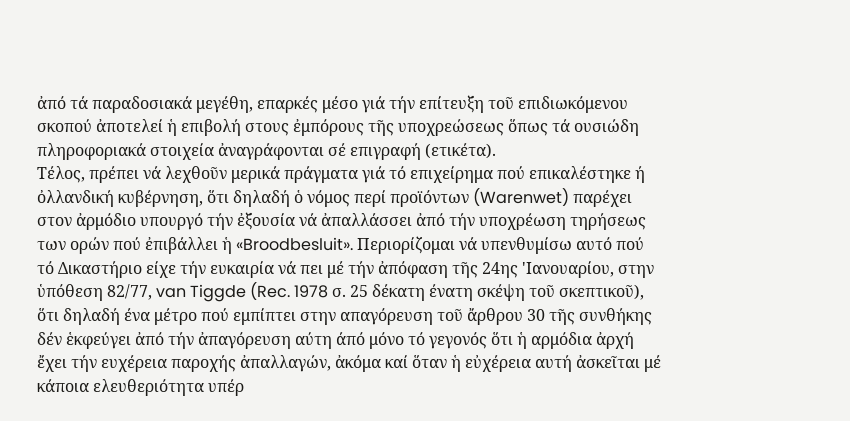ἀπό τά παραδοσιακά μεγέθη, επαρκές μέσο γιά τήν επίτευξη τοῦ επιδιωκόμενου σκοπού ἀποτελεί ἡ επιβολή στους ἐμπόρους τῆς υποχρεώσεως ὅπως τά ουσιώδη πληροφοριακά στοιχεία ἀναγράφονται σέ επιγραφή (ετικέτα).
Τέλος, πρέπει νά λεχθοῦν μερικά πράγματα γιά τό επιχείρημα πού επικαλέστηκε ή ὀλλανδική κυβέρνηση, ὅτι δηλαδή ὁ νόμος περί προϊόντων (Warenwet) παρέχει στον ἀρμόδιο υπουργό τήν ἐξουσία νά ἀπαλλάσσει ἀπό τήν υποχρέωση τηρήσεως των ορών πού ἐπιβάλλει ἡ «Broodbesluit». Περιορίζομαι νά υπενθυμίσω αυτό πού τό Δικαστήριο είχε τήν ευκαιρία νά πει μέ τήν ἀπόφαση τῆς 24ης 'Ιανουαρίου, στην ὑπόθεση 82/77, van Tiggde (Rec. 1978 σ. 25 δέκατη ένατη σκέψη τοῦ σκεπτικοῦ), ὅτι δηλαδή ένα μέτρο πού εμπίπτει στην απαγόρευση τοῦ ἄρθρου 30 τῆς συνθήκης δέν ἑκφεύγει ἀπό τήν ἀπαγόρευση αύτη άπό μόνο τό γεγονός ὅτι ἡ αρμόδια ἀρχή ἔχει τήν ευχέρεια παροχής ἀπαλλαγών, ἀκόμα καί ὅταν ἡ εὐχέρεια αυτή ἀσκεῖται μέ κάποια ελευθεριότητα υπέρ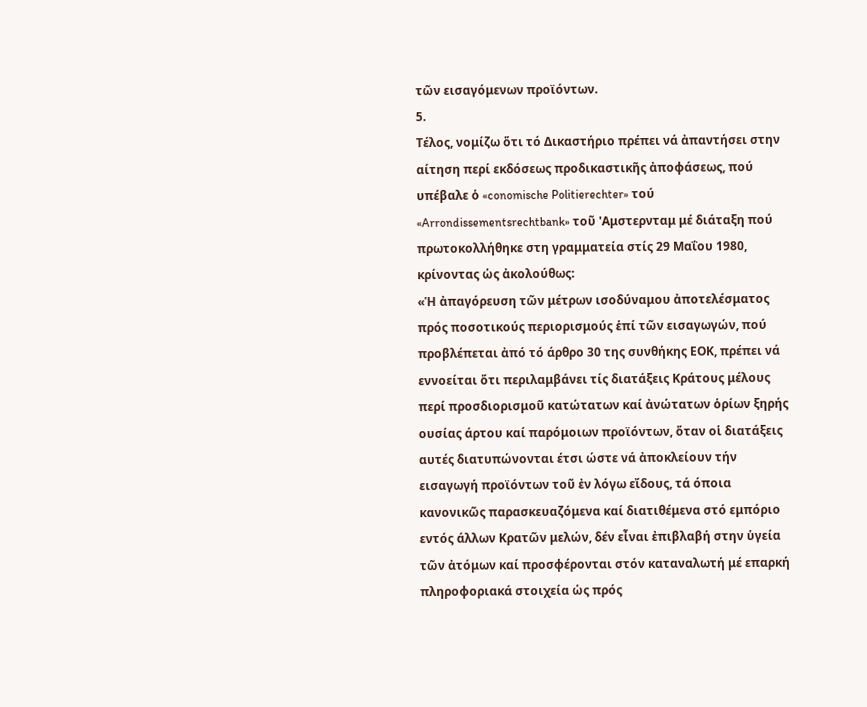τῶν εισαγόμενων προϊόντων.
5.
Τέλος, νομίζω ὅτι τό Δικαστήριο πρέπει νά ἀπαντήσει στην αίτηση περί εκδόσεως προδικαστικῆς ἀποφάσεως, πού υπέβαλε ὁ «conomische Politierechter» τού «Arrondissementsrechtbank» τοῦ 'Αμστερνταμ μέ διάταξη πού πρωτοκολλήθηκε στη γραμματεία στίς 29 Μαΐου 1980, κρίνοντας ὡς ἀκολούθως:
«Ἡ ἀπαγόρευση τῶν μέτρων ισοδύναμου ἀποτελέσματος πρός ποσοτικούς περιορισμούς ἑπί τῶν εισαγωγών, πού προβλέπεται ἀπό τό άρθρο 30 της συνθήκης ΕΟΚ, πρέπει νά εννοείται ὅτι περιλαμβάνει τίς διατάξεις Κράτους μέλους περί προσδιορισμοῦ κατώτατων καί ἀνώτατων ὁρίων ξηρής ουσίας άρτου καί παρόμοιων προϊόντων, ὅταν οἱ διατάξεις αυτές διατυπώνονται έτσι ώστε νά ἀποκλείουν τήν εισαγωγή προϊόντων τοῦ ἐν λόγω εἴδους, τά όποια κανονικῶς παρασκευαζόμενα καί διατιθέμενα στό εμπόριο εντός άλλων Κρατῶν μελών, δέν εἶναι ἐπιβλαβή στην ὑγεία τῶν ἀτόμων καί προσφέρονται στόν καταναλωτή μέ επαρκή πληροφοριακά στοιχεία ὡς πρός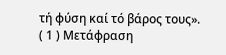τή φύση καί τό βάρος τους».
( 1 ) Μετάφραση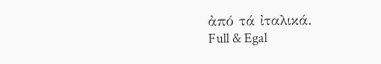ἀπό τά ἰταλικά.
Full & Egal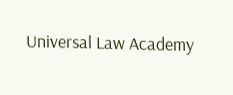Universal Law Academy